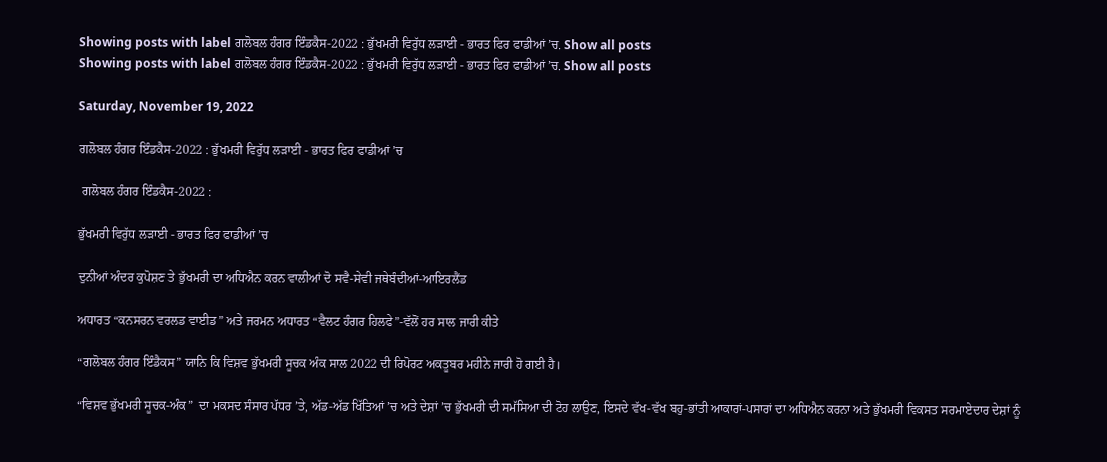Showing posts with label ਗਲੋਬਲ ਹੰਗਰ ਇੰਡਕੈਸ-2022 : ਭੁੱਖਮਰੀ ਵਿਰੁੱਧ ਲੜਾਈ - ਭਾਰਤ ਫਿਰ ਫਾਡੀਆਂ ’ਚ. Show all posts
Showing posts with label ਗਲੋਬਲ ਹੰਗਰ ਇੰਡਕੈਸ-2022 : ਭੁੱਖਮਰੀ ਵਿਰੁੱਧ ਲੜਾਈ - ਭਾਰਤ ਫਿਰ ਫਾਡੀਆਂ ’ਚ. Show all posts

Saturday, November 19, 2022

ਗਲੋਬਲ ਹੰਗਰ ਇੰਡਕੈਸ-2022 : ਭੁੱਖਮਰੀ ਵਿਰੁੱਧ ਲੜਾਈ - ਭਾਰਤ ਫਿਰ ਫਾਡੀਆਂ ’ਚ

 ਗਲੋਬਲ ਹੰਗਰ ਇੰਡਕੈਸ-2022 :

ਭੁੱਖਮਰੀ ਵਿਰੁੱਧ ਲੜਾਈ - ਭਾਰਤ ਫਿਰ ਫਾਡੀਆਂ ’ਚ

ਦੁਨੀਆਂ ਅੰਦਰ ਕੁਪੋਸ਼ਣ ਤੇ ਭੁੱਖਮਰੀ ਦਾ ਅਧਿਐਨ ਕਰਨ ਵਾਲੀਆਂ ਦੋ ਸਵੈ-ਸੇਵੀ ਜਥੇਬੰਦੀਆਂ-ਆਇਰਲੈਂਡ

ਅਧਾਰਤ “ਕਨਸਰਨ ਵਰਲਡ ਵਾਈਡ” ਅਤੇ ਜਰਮਨ ਅਧਾਰਤ “ਵੈਲਟ ਹੰਗਰ ਹਿਲਫੇ”-ਵੱਲੋਂ ਹਰ ਸਾਲ ਜਾਰੀ ਕੀਤੇ

“ਗਲੋਬਲ ਹੰਗਰ ਇੰਡੈਕਸ” ਯਾਨਿ ਕਿ ਵਿਸ਼ਵ ਭੁੱਖਮਰੀ ਸੂਚਕ ਅੰਕ ਸਾਲ 2022 ਦੀ ਰਿਪੋਰਟ ਅਕਤੂਬਰ ਮਹੀਨੇ ਜਾਰੀ ਹੋ ਗਈ ਹੈ।

“ਵਿਸ਼ਵ ਭੁੱਖਮਰੀ ਸੂਚਕ-ਅੰਕ”  ਦਾ ਮਕਸਦ ਸੰਸਾਰ ਪੱਧਰ ’ਤੇ, ਅੱਡ-ਅੱਡ ਖਿੱਤਿਆਂ ’ਚ ਅਤੇ ਦੇਸ਼ਾਂ ’ਚ ਭੁੱਖਮਰੀ ਦੀ ਸਮੱਸਿਆ ਦੀ ਟੋਹ ਲਾਉਣ, ਇਸਦੇ ਵੱਖ-ਵੱਖ ਬਹੁ-ਭਾਂਤੀ ਆਕਾਰਾਂ-ਪਸਾਰਾਂ ਦਾ ਅਧਿਐਨ ਕਰਨਾ ਅਤੇ ਭੁੱਖਮਰੀ ਵਿਕਸਤ ਸਰਮਾਏਦਾਰ ਦੇਸ਼ਾਂ ਨੂੰ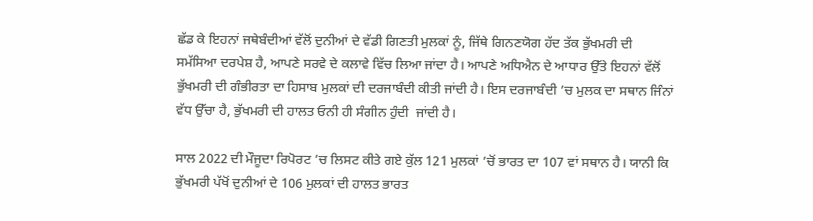ਛੱਡ ਕੇ ਇਹਨਾਂ ਜਥੇਬੰਦੀਆਂ ਵੱਲੋਂ ਦੁਨੀਆਂ ਦੇ ਵੱਡੀ ਗਿਣਤੀ ਮੁਲਕਾਂ ਨੂੰ, ਜਿੱਥੇ ਗਿਨਣਯੋਗ ਹੱਦ ਤੱਕ ਭੁੱਖਮਰੀ ਦੀ ਸਮੱਸਿਆ ਦਰਪੇਸ਼ ਹੈ, ਆਪਣੇ ਸਰਵੇ ਦੇ ਕਲਾਵੇ ਵਿੱਚ ਲਿਆ ਜਾਂਦਾ ਹੈ। ਆਪਣੇ ਅਧਿਐਨ ਦੇ ਆਧਾਰ ਉੱਤੇ ਇਹਨਾਂ ਵੱਲੋਂ ਭੁੱਖਮਰੀ ਦੀ ਗੰਭੀਰਤਾ ਦਾ ਹਿਸਾਬ ਮੁਲਕਾਂ ਦੀ ਦਰਜਾਬੰਦੀ ਕੀਤੀ ਜਾਂਦੀ ਹੈ। ਇਸ ਦਰਜਾਬੰਦੀ ’ਚ ਮੁਲਕ ਦਾ ਸਥਾਨ ਜਿੰਨਾਂ ਵੱਧ ਉੱਚਾ ਹੈ, ਭੁੱਖਮਰੀ ਦੀ ਹਾਲਤ ਓਨੀ ਹੀ ਸੰਗੀਨ ਹੁੰਦੀ  ਜਾਂਦੀ ਹੈ।

ਸਾਲ 2022 ਦੀ ਮੌਜੂਦਾ ਰਿਪੋਰਟ ’ਚ ਲਿਸਟ ਕੀਤੇ ਗਏ ਕੁੱਲ 121 ਮੁਲਕਾਂ ’ਚੋਂ ਭਾਰਤ ਦਾ 107 ਵਾਂ ਸਥਾਨ ਹੈ। ਯਾਨੀ ਕਿ ਭੁੱਖਮਰੀ ਪੱਖੋਂ ਦੁਨੀਆਂ ਦੇ 106 ਮੁਲਕਾਂ ਦੀ ਹਾਲਤ ਭਾਰਤ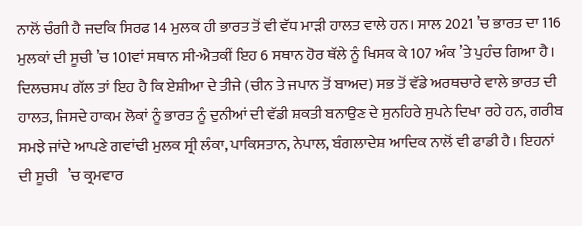ਨਾਲੋਂ ਚੰਗੀ ਹੈ ਜਦਕਿ ਸਿਰਫ 14 ਮੁਲਕ ਹੀ ਭਾਰਤ ਤੋਂ ਵੀ ਵੱਧ ਮਾੜੀ ਹਾਲਤ ਵਾਲੇ ਹਨ। ਸਾਲ 2021 ’ਚ ਭਾਰਤ ਦਾ 116 ਮੁਲਕਾਂ ਦੀ ਸੂਚੀ ’ਚ 101ਵਾਂ ਸਥਾਨ ਸੀ-ਐਤਕੀਂ ਇਹ 6 ਸਥਾਨ ਹੋਰ ਥੱਲੇ ਨੂੰ ਖਿਸਕ ਕੇ 107 ਅੰਕ ’ਤੇ ਪੁਹੰਚ ਗਿਆ ਹੈ। ਦਿਲਚਸਪ ਗੱਲ ਤਾਂ ਇਹ ਹੈ ਕਿ ਏਸ਼ੀਆ ਦੇ ਤੀਜੇ (ਚੀਨ ਤੇ ਜਪਾਨ ਤੋਂ ਬਾਅਦ) ਸਭ ਤੋਂ ਵੱਡੇ ਅਰਥਚਾਰੇ ਵਾਲੇ ਭਾਰਤ ਦੀ ਹਾਲਤ, ਜਿਸਦੇ ਹਾਕਮ ਲੋਕਾਂ ਨੂੰ ਭਾਰਤ ਨੂੰ ਦੁਨੀਆਂ ਦੀ ਵੱਡੀ ਸ਼ਕਤੀ ਬਨਾਉਣ ਦੇ ਸੁਨਹਿਰੇ ਸੁਪਨੇ ਦਿਖਾ ਰਹੇ ਹਨ, ਗਰੀਬ ਸਮਝੇ ਜਾਂਦੇ ਆਪਣੇ ਗਵਾਂਢੀ ਮੁਲਕ ਸ੍ਰੀ ਲੰਕਾ, ਪਾਕਿਸਤਾਨ, ਨੇਪਾਲ, ਬੰਗਲਾਦੇਸ਼ ਆਦਿਕ ਨਾਲੋਂ ਵੀ ਫਾਡੀ ਹੈ। ਇਹਨਾਂ ਦੀ ਸੂਚੀ   ’ਚ ਕ੍ਰਮਵਾਰ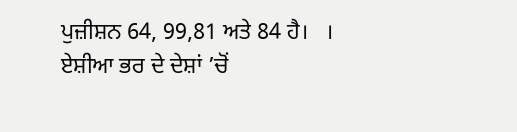ਪੁਜ਼ੀਸ਼ਨ 64, 99,81 ਅਤੇ 84 ਹੈ।   । ਏਸ਼ੀਆ ਭਰ ਦੇ ਦੇਸ਼ਾਂ ’ਚੋਂ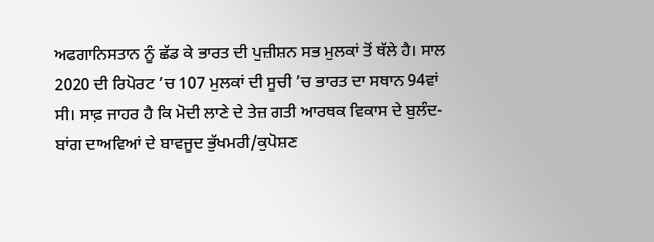ਅਫਗਾਨਿਸਤਾਨ ਨੂੰ ਛੱਡ ਕੇ ਭਾਰਤ ਦੀ ਪੁਜ਼ੀਸ਼ਨ ਸਭ ਮੁਲਕਾਂ ਤੋਂ ਥੱਲੇ ਹੈ। ਸਾਲ 2020 ਦੀ ਰਿਪੋਰਟ ’ਚ 107 ਮੁਲਕਾਂ ਦੀ ਸੂਚੀ ’ਚ ਭਾਰਤ ਦਾ ਸਥਾਨ 94ਵਾਂ ਸੀ। ਸਾਫ਼ ਜਾਹਰ ਹੈ ਕਿ ਮੋਦੀ ਲਾਣੇ ਦੇ ਤੇਜ਼ ਗਤੀ ਆਰਥਕ ਵਿਕਾਸ ਦੇ ਬੁਲੰਦ-ਬਾਂਗ ਦਾਅਵਿਆਂ ਦੇ ਬਾਵਜੂਦ ਭੁੱਖਮਰੀ/ਕੁਪੋਸ਼ਣ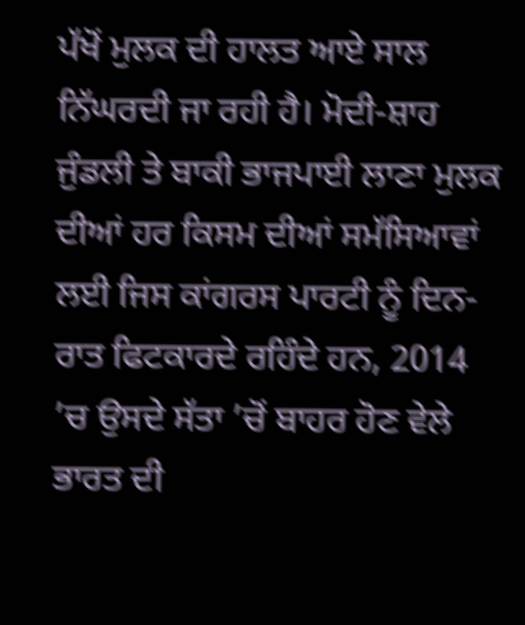ਪੱਖੋਂ ਮੁਲਕ ਦੀ ਹਾਲਤ ਆਏ ਸਾਲ ਨਿੱਘਰਦੀ ਜਾ ਰਹੀ ਹੈ। ਮੋਦੀ-ਸ਼ਾਹ ਜੁੰਡਲੀ ਤੇ ਬਾਕੀ ਭਾਜਪਾਈ ਲਾਣਾ ਮੁਲਕ ਦੀਆਂ ਹਰ ਕਿਸਮ ਦੀਆਂ ਸਮੱਸਿਆਵਾਂ ਲਈ ਜਿਸ ਕਾਂਗਰਸ ਪਾਰਟੀ ਨੂੰ ਦਿਨ-ਰਾਤ ਫਿਟਕਾਰਦੇ ਰਹਿੰਦੇ ਹਨ, 2014 ’ਚ ਉਸਦੇ ਸੱਤਾ ’ਚੋਂ ਬਾਹਰ ਹੋਣ ਵੇਲੇ ਭਾਰਤ ਦੀ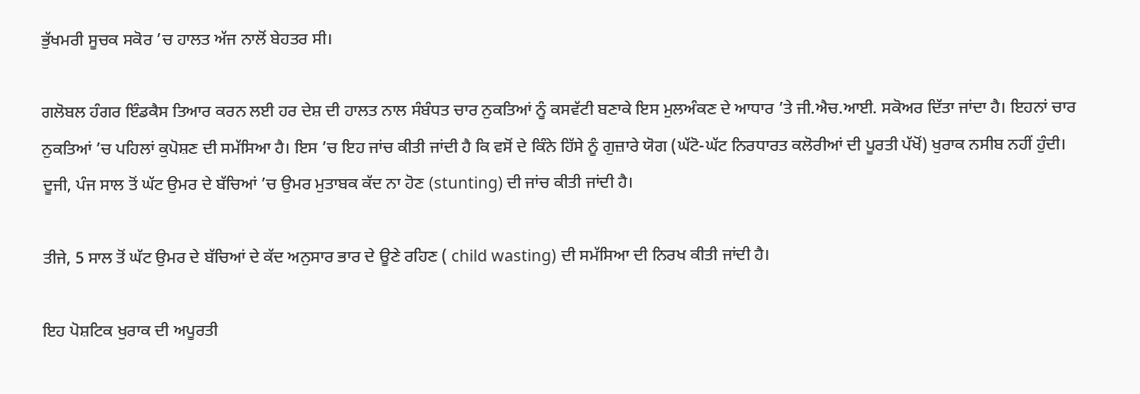ਭੁੱਖਮਰੀ ਸੂਚਕ ਸਕੋਰ ’ਚ ਹਾਲਤ ਅੱਜ ਨਾਲੋਂ ਬੇਹਤਰ ਸੀ।

ਗਲੋਬਲ ਹੰਗਰ ਇੰਡਕੈਸ ਤਿਆਰ ਕਰਨ ਲਈ ਹਰ ਦੇਸ਼ ਦੀ ਹਾਲਤ ਨਾਲ ਸੰਬੰਧਤ ਚਾਰ ਨੁਕਤਿਆਂ ਨੂੰ ਕਸਵੱਟੀ ਬਣਾਕੇ ਇਸ ਮੁਲਅੰਕਣ ਦੇ ਆਧਾਰ ’ਤੇ ਜੀ.ਐਚ.ਆਈ. ਸਕੋਅਰ ਦਿੱਤਾ ਜਾਂਦਾ ਹੈ। ਇਹਨਾਂ ਚਾਰ ਨੁਕਤਿਆਂ ’ਚ ਪਹਿਲਾਂ ਕੁਪੋਸ਼ਣ ਦੀ ਸਮੱਸਿਆ ਹੈ। ਇਸ ’ਚ ਇਹ ਜਾਂਚ ਕੀਤੀ ਜਾਂਦੀ ਹੈ ਕਿ ਵਸੋਂ ਦੇ ਕਿੰਨੇ ਹਿੱਸੇ ਨੂੰ ਗੁਜ਼ਾਰੇ ਯੋਗ (ਘੱਟੋ-ਘੱਟ ਨਿਰਧਾਰਤ ਕਲੋਰੀਆਂ ਦੀ ਪੂਰਤੀ ਪੱਖੋਂ) ਖੁਰਾਕ ਨਸੀਬ ਨਹੀਂ ਹੁੰਦੀ। ਦੂਜੀ, ਪੰਜ ਸਾਲ ਤੋਂ ਘੱਟ ਉਮਰ ਦੇ ਬੱਚਿਆਂ ’ਚ ਉਮਰ ਮੁਤਾਬਕ ਕੱਦ ਨਾ ਹੋਣ (stunting) ਦੀ ਜਾਂਚ ਕੀਤੀ ਜਾਂਦੀ ਹੈ।

ਤੀਜੇ, 5 ਸਾਲ ਤੋਂ ਘੱਟ ਉਮਰ ਦੇ ਬੱਚਿਆਂ ਦੇ ਕੱਦ ਅਨੁਸਾਰ ਭਾਰ ਦੇ ਊਣੇ ਰਹਿਣ ( child wasting) ਦੀ ਸਮੱਸਿਆ ਦੀ ਨਿਰਖ ਕੀਤੀ ਜਾਂਦੀ ਹੈ।

ਇਹ ਪੋਸ਼ਟਿਕ ਖੁਰਾਕ ਦੀ ਅਪੂਰਤੀ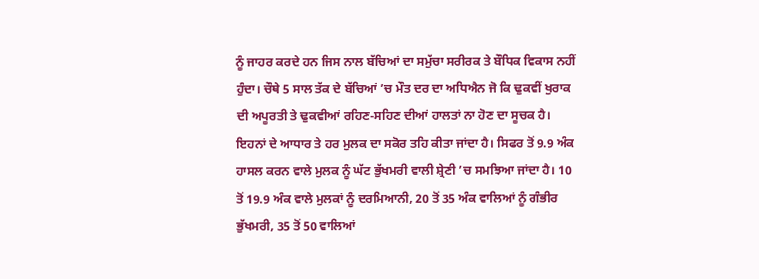ਨੂੰ ਜਾਹਰ ਕਰਦੇ ਹਨ ਜਿਸ ਨਾਲ ਬੱਚਿਆਂ ਦਾ ਸਮੁੱਚਾ ਸਰੀਰਕ ਤੇ ਬੌਧਿਕ ਵਿਕਾਸ ਨਹੀਂ ਹੁੰਦਾ। ਚੌਥੇ 5 ਸਾਲ ਤੱਕ ਦੇ ਬੱਚਿਆਂ ’ਚ ਮੌਤ ਦਰ ਦਾ ਅਧਿਐਨ ਜੋ ਕਿ ਢੁਕਵੀਂ ਖੁਰਾਕ ਦੀ ਅਪੂਰਤੀ ਤੇ ਢੁਕਵੀਆਂ ਰਹਿਣ-ਸਹਿਣ ਦੀਆਂ ਹਾਲਤਾਂ ਨਾ ਹੋਣ ਦਾ ਸੂਚਕ ਹੈ। ਇਹਨਾਂ ਦੇ ਆਧਾਰ ਤੇ ਹਰ ਮੁਲਕ ਦਾ ਸਕੋਰ ਤਹਿ ਕੀਤਾ ਜਾਂਦਾ ਹੈ। ਸਿਫਰ ਤੋਂ 9.9 ਅੰਕ ਹਾਸਲ ਕਰਨ ਵਾਲੇ ਮੁਲਕ ਨੂੰ ਘੱਟ ਭੁੱਖਮਰੀ ਵਾਲੀ ਸ਼੍ਰੇਣੀ ’ਚ ਸਮਝਿਆ ਜਾਂਦਾ ਹੈ। 10 ਤੋਂ 19.9 ਅੰਕ ਵਾਲੇ ਮੁਲਕਾਂ ਨੂੰ ਦਰਮਿਆਨੀ, 20 ਤੋਂ 35 ਅੰਕ ਵਾਲਿਆਂ ਨੂੰ ਗੰਭੀਰ ਭੁੱਖਮਰੀ, 35 ਤੋਂ 50 ਵਾਲਿਆਂ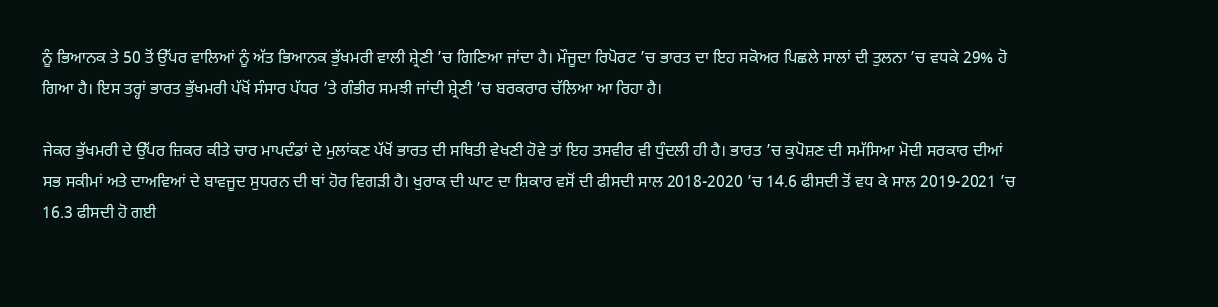ਨੂੰ ਭਿਆਨਕ ਤੇ 50 ਤੋਂ ਉੱਪਰ ਵਾਲਿਆਂ ਨੂੰ ਅੱਤ ਭਿਆਨਕ ਭੁੱਖਮਰੀ ਵਾਲੀ ਸ਼੍ਰੇਣੀ ’ਚ ਗਿਣਿਆ ਜਾਂਦਾ ਹੈ। ਮੌਜੂਦਾ ਰਿਪੋਰਟ ’ਚ ਭਾਰਤ ਦਾ ਇਹ ਸਕੋਅਰ ਪਿਛਲੇ ਸਾਲਾਂ ਦੀ ਤੁਲਨਾ ’ਚ ਵਧਕੇ 29% ਹੋ ਗਿਆ ਹੈ। ਇਸ ਤਰ੍ਹਾਂ ਭਾਰਤ ਭੁੱਖਮਰੀ ਪੱਖੋਂ ਸੰਸਾਰ ਪੱਧਰ ’ਤੇ ਗੰਭੀਰ ਸਮਝੀ ਜਾਂਦੀ ਸ਼੍ਰੇਣੀ ’ਚ ਬਰਕਰਾਰ ਚੱਲਿਆ ਆ ਰਿਹਾ ਹੈ।

ਜੇਕਰ ਭੁੱਖਮਰੀ ਦੇ ਉੱਪਰ ਜ਼ਿਕਰ ਕੀਤੇ ਚਾਰ ਮਾਪਦੰਡਾਂ ਦੇ ਮੁਲਾਂਕਣ ਪੱਖੋਂ ਭਾਰਤ ਦੀ ਸਥਿਤੀ ਵੇਖਣੀ ਹੋਵੇ ਤਾਂ ਇਹ ਤਸਵੀਰ ਵੀ ਧੁੰਦਲੀ ਹੀ ਹੈ। ਭਾਰਤ ’ਚ ਕੁਪੋਸ਼ਣ ਦੀ ਸਮੱਸਿਆ ਮੋਦੀ ਸਰਕਾਰ ਦੀਆਂ ਸਭ ਸਕੀਮਾਂ ਅਤੇ ਦਾਅਵਿਆਂ ਦੇ ਬਾਵਜੂਦ ਸੁਧਰਨ ਦੀ ਥਾਂ ਹੋਰ ਵਿਗੜੀ ਹੈ। ਖੁਰਾਕ ਦੀ ਘਾਟ ਦਾ ਸ਼ਿਕਾਰ ਵਸੋਂ ਦੀ ਫੀਸਦੀ ਸਾਲ 2018-2020 ’ਚ 14.6 ਫੀਸਦੀ ਤੋਂ ਵਧ ਕੇ ਸਾਲ 2019-2021 ’ਚ 16.3 ਫੀਸਦੀ ਹੋ ਗਈ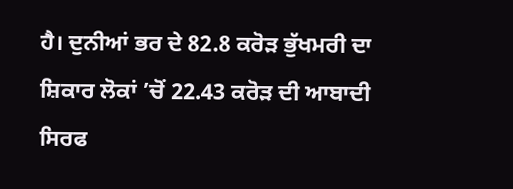ਹੈ। ਦੁਨੀਆਂ ਭਰ ਦੇ 82.8 ਕਰੋੜ ਭੁੱਖਮਰੀ ਦਾ ਸ਼ਿਕਾਰ ਲੋਕਾਂ ’ਚੋਂ 22.43 ਕਰੋੜ ਦੀ ਆਬਾਦੀ ਸਿਰਫ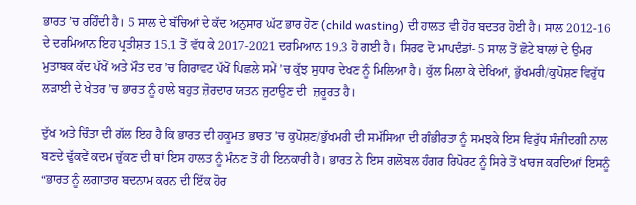ਭਾਰਤ ’ਚ ਰਹਿੰਦੀ ਹੈ। 5 ਸਾਲ ਦੇ ਬੱਚਿਆਂ ਦੇ ਕੱਦ ਅਨੁਸਾਰ ਘੱਟ ਭਾਰ ਹੋਣ (child wasting) ਦੀ ਹਾਲਤ ਵੀ ਹੋਰ ਬਦਤਰ ਹੋਈ ਹੈ। ਸਾਲ 2012-16 ਦੇ ਦਰਮਿਆਨ ਇਹ ਪ੍ਰਤੀਸ਼ਤ 15.1 ਤੋਂ ਵੱਧ ਕੇ 2017-2021 ਦਰਮਿਆਨ 19.3 ਹੋ ਗਈ ਹੈ। ਸਿਰਫ ਦੋ ਮਾਪਦੰਡਾਂ- 5 ਸਾਲ ਤੋਂ ਛੋਟੇ ਬਾਲਾਂ ਦੇ ਉਮਰ ਮੁਤਾਬਕ ਕੱਦ ਪੱਖੋਂ ਅਤੇ ਮੌਤ ਦਰ ’ਚ ਗਿਰਾਵਟ ਪੱਖੋਂ ਪਿਛਲੇ ਸਮੇਂ ’ਚ ਕੁੱਝ ਸੁਧਾਰ ਦੇਖਣ ਨੂੰ ਮਿਲਿਆ ਹੈ। ਕੁੱਲ ਮਿਲਾ ਕੇ ਦੇਖਿਆਂ, ਭੁੱਖਮਰੀ/ਕੁਪੋਸ਼ਣ ਵਿਰੁੱਧ ਲੜਾਈ ਦੇ ਖੇਤਰ ’ਚ ਭਾਰਤ ਨੂੰ ਹਾਲੇ ਬਹੁਤ ਜ਼ੋਰਦਾਰ ਯਤਨ ਜੁਟਾਉਣ ਦੀ  ਜ਼ਰੂਰਤ ਹੈ।

ਦੁੱਖ ਅਤੇ ਚਿੰਤਾ ਦੀ ਗੱਲ ਇਹ ਹੈ ਕਿ ਭਾਰਤ ਦੀ ਹਕੂਮਤ ਭਾਰਤ ’ਚ ਕੁਪੋਸ਼ਣ/ਭੁੱਖਮਰੀ ਦੀ ਸਮੱਸਿਆ ਦੀ ਗੰਭੀਰਤਾ ਨੂੰ ਸਮਝਕੇ ਇਸ ਵਿਰੁੱਧ ਸੰਜੀਦਗੀ ਨਾਲ ਬਣਦੇ ਢੁੱਕਵੇਂ ਕਦਮ ਚੁੱਕਣ ਦੀ ਥਾਂ ਇਸ ਹਾਲਤ ਨੂੰ ਮੰਨਣ ਤੋਂ ਹੀ ਇਨਕਾਰੀ ਹੈ। ਭਾਰਤ ਨੇ ਇਸ ਗਲੋਬਲ ਹੰਗਰ ਰਿਪੋਰਟ ਨੂੰ ਸਿਰੇ ਤੋਂ ਖਾਰਜ ਕਰਦਿਆਂ ਇਸਨੂੰ “ਭਾਰਤ ਨੂੰ ਲਗਾਤਾਰ ਬਦਨਾਮ ਕਰਨ ਦੀ ਇੱਕ ਹੋਰ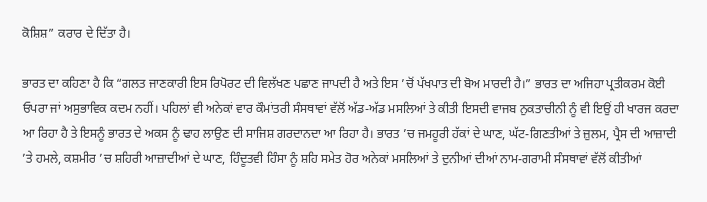ਕੋਸ਼ਿਸ਼” ਕਰਾਰ ਦੇ ਦਿੱਤਾ ਹੈ।

ਭਾਰਤ ਦਾ ਕਹਿਣਾ ਹੈ ਕਿ “ਗਲਤ ਜਾਣਕਾਰੀ ਇਸ ਰਿਪੋਰਟ ਦੀ ਵਿਲੱਖਣ ਪਛਾਣ ਜਾਪਦੀ ਹੈ ਅਤੇ ਇਸ ’ਚੋਂ ਪੱਖਪਾਤ ਦੀ ਬੋਅ ਮਾਰਦੀ ਹੈ।” ਭਾਰਤ ਦਾ ਅਜਿਹਾ ਪ੍ਰਤੀਕਰਮ ਕੋਈ ਓਪਰਾ ਜਾਂ ਅਸੁਭਾਵਿਕ ਕਦਮ ਨਹੀਂ। ਪਹਿਲਾਂ ਵੀ ਅਨੇਕਾਂ ਵਾਰ ਕੌਮਾਂਤਰੀ ਸੰਸਥਾਵਾਂ ਵੱਲੋਂ ਅੱਡ-ਅੱਡ ਮਸਲਿਆਂ ਤੇ ਕੀਤੀ ਇਸਦੀ ਵਾਜਬ ਨੁਕਤਾਚੀਨੀ ਨੂੰ ਵੀ ਇਉਂ ਹੀ ਖਾਰਜ ਕਰਦਾ ਆ ਰਿਹਾ ਹੈ ਤੇ ਇਸਨੂੰ ਭਾਰਤ ਦੇ ਅਕਸ ਨੂੰ ਢਾਹ ਲਾਉਣ ਦੀ ਸਾਜਿਸ਼ ਗਰਦਾਨਦਾ ਆ ਰਿਹਾ ਹੈ। ਭਾਰਤ ’ਚ ਜਮਹੂਰੀ ਹੱਕਾਂ ਦੇ ਘਾਣ, ਘੱਟ-ਗਿਣਤੀਆਂ ਤੇ ਜ਼ੁਲਮ, ਪ੍ਰੈਸ ਦੀ ਆਜ਼ਾਦੀ ’ਤੇ ਹਮਲੇ, ਕਸ਼ਮੀਰ ’ਚ ਸ਼ਹਿਰੀ ਆਜ਼ਾਦੀਆਂ ਦੇ ਘਾਣ, ਹਿੰਦੂਤਵੀ ਹਿੰਸਾ ਨੂੰ ਸ਼ਹਿ ਸਮੇਤ ਹੋਰ ਅਨੇਕਾਂ ਮਸਲਿਆਂ ਤੇ ਦੁਨੀਆਂ ਦੀਆਂ ਨਾਮ-ਗਰਾਮੀ ਸੰਸਥਾਵਾਂ ਵੱਲੋਂ ਕੀਤੀਆਂ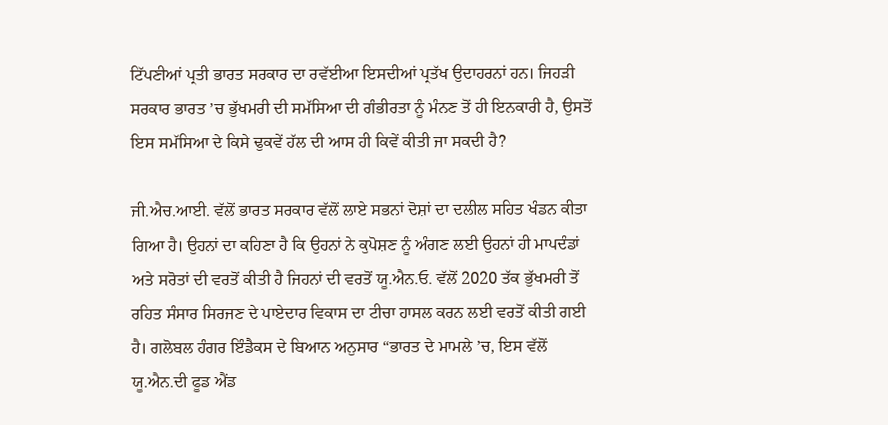ਟਿੱਪਣੀਆਂ ਪ੍ਰਤੀ ਭਾਰਤ ਸਰਕਾਰ ਦਾ ਰਵੱਈਆ ਇਸਦੀਆਂ ਪ੍ਰਤੱਖ ਉਦਾਹਰਨਾਂ ਹਨ। ਜਿਹੜੀ ਸਰਕਾਰ ਭਾਰਤ ’ਚ ਭੁੱਖਮਰੀ ਦੀ ਸਮੱਸਿਆ ਦੀ ਗੰਭੀਰਤਾ ਨੂੰ ਮੰਨਣ ਤੋਂ ਹੀ ਇਨਕਾਰੀ ਹੈ, ਉਸਤੋਂ ਇਸ ਸਮੱਸਿਆ ਦੇ ਕਿਸੇ ਢੁਕਵੇਂ ਹੱਲ ਦੀ ਆਸ ਹੀ ਕਿਵੇਂ ਕੀਤੀ ਜਾ ਸਕਦੀ ਹੈ?

ਜੀ.ਐਚ.ਆਈ. ਵੱਲੋਂ ਭਾਰਤ ਸਰਕਾਰ ਵੱਲੋਂ ਲਾਏ ਸਭਨਾਂ ਦੋਸ਼ਾਂ ਦਾ ਦਲੀਲ ਸਹਿਤ ਖੰਡਨ ਕੀਤਾ ਗਿਆ ਹੈ। ਉਹਨਾਂ ਦਾ ਕਹਿਣਾ ਹੈ ਕਿ ਉਹਨਾਂ ਨੇ ਕੁਪੋਸ਼ਣ ਨੂੰ ਅੰਗਣ ਲਈ ਉਹਨਾਂ ਹੀ ਮਾਪਦੰਡਾਂ ਅਤੇ ਸਰੋਤਾਂ ਦੀ ਵਰਤੋਂ ਕੀਤੀ ਹੈ ਜਿਹਨਾਂ ਦੀ ਵਰਤੋਂ ਯੂ.ਐਨ.ਓ. ਵੱਲੋਂ 2020 ਤੱਕ ਭੁੱਖਮਰੀ ਤੋਂ ਰਹਿਤ ਸੰਸਾਰ ਸਿਰਜਣ ਦੇ ਪਾਏਦਾਰ ਵਿਕਾਸ ਦਾ ਟੀਚਾ ਹਾਸਲ ਕਰਨ ਲਈ ਵਰਤੋਂ ਕੀਤੀ ਗਈ ਹੈ। ਗਲੋਬਲ ਹੰਗਰ ਇੰਡੈਕਸ ਦੇ ਬਿਆਨ ਅਨੁਸਾਰ “ਭਾਰਤ ਦੇ ਮਾਮਲੇ ’ਚ, ਇਸ ਵੱਲੋਂ ਯੂ.ਐਨ.ਦੀ ਫੂਡ ਐਂਡ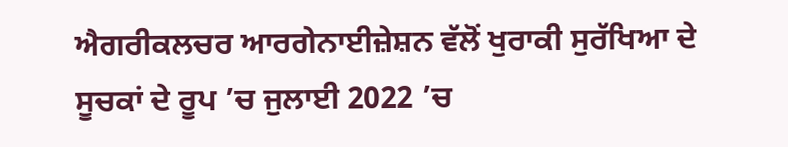ਐਗਰੀਕਲਚਰ ਆਰਗੇਨਾਈਜ਼ੇਸ਼ਨ ਵੱਲੋਂ ਖੁਰਾਕੀ ਸੁਰੱਖਿਆ ਦੇ ਸੂਚਕਾਂ ਦੇ ਰੂਪ ’ਚ ਜੁਲਾਈ 2022 ’ਚ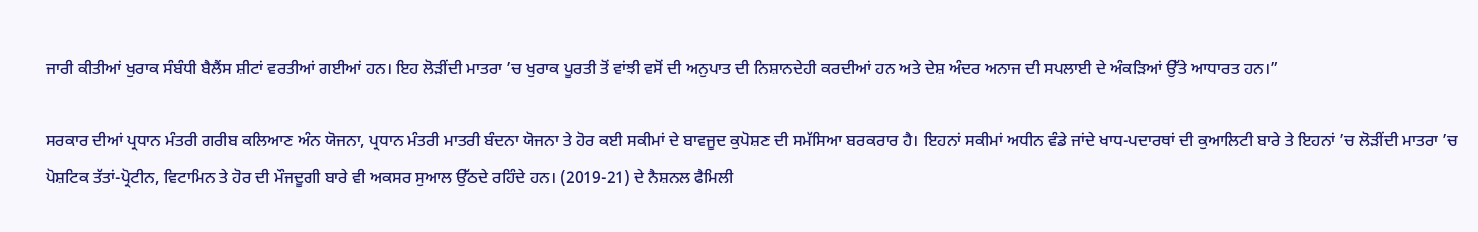ਜਾਰੀ ਕੀਤੀਆਂ ਖੁਰਾਕ ਸੰਬੰਧੀ ਬੈਲੈਂਸ ਸ਼ੀਟਾਂ ਵਰਤੀਆਂ ਗਈਆਂ ਹਨ। ਇਹ ਲੋੜੀਂਦੀ ਮਾਤਰਾ ’ਚ ਖੁਰਾਕ ਪੂਰਤੀ ਤੋਂ ਵਾਂਝੀ ਵਸੋਂ ਦੀ ਅਨੁਪਾਤ ਦੀ ਨਿਸ਼ਾਨਦੇਹੀ ਕਰਦੀਆਂ ਹਨ ਅਤੇ ਦੇਸ਼ ਅੰਦਰ ਅਨਾਜ ਦੀ ਸਪਲਾਈ ਦੇ ਅੰਕੜਿਆਂ ਉੱਤੇ ਆਧਾਰਤ ਹਨ।”

ਸਰਕਾਰ ਦੀਆਂ ਪ੍ਰਧਾਨ ਮੰਤਰੀ ਗਰੀਬ ਕਲਿਆਣ ਅੰਨ ਯੋਜਨਾ, ਪ੍ਰਧਾਨ ਮੰਤਰੀ ਮਾਤਰੀ ਬੰਦਨਾ ਯੋਜਨਾ ਤੇ ਹੋਰ ਕਈ ਸਕੀਮਾਂ ਦੇ ਬਾਵਜੂਦ ਕੁਪੋਸ਼ਣ ਦੀ ਸਮੱਸਿਆ ਬਰਕਰਾਰ ਹੈ। ਇਹਨਾਂ ਸਕੀਮਾਂ ਅਧੀਨ ਵੰਡੇ ਜਾਂਦੇ ਖਾਧ-ਪਦਾਰਥਾਂ ਦੀ ਕੁਆਲਿਟੀ ਬਾਰੇ ਤੇ ਇਹਨਾਂ ’ਚ ਲੋੜੀਂਦੀ ਮਾਤਰਾ ’ਚ ਪੋਸ਼ਟਿਕ ਤੱਤਾਂ-ਪ੍ਰੋਟੀਨ, ਵਿਟਾਮਿਨ ਤੇ ਹੋਰ ਦੀ ਮੌਜਦੂਗੀ ਬਾਰੇ ਵੀ ਅਕਸਰ ਸੁਆਲ ਉੱਠਦੇ ਰਹਿੰਦੇ ਹਨ। (2019-21) ਦੇ ਨੈਸ਼ਨਲ ਫੈਮਿਲੀ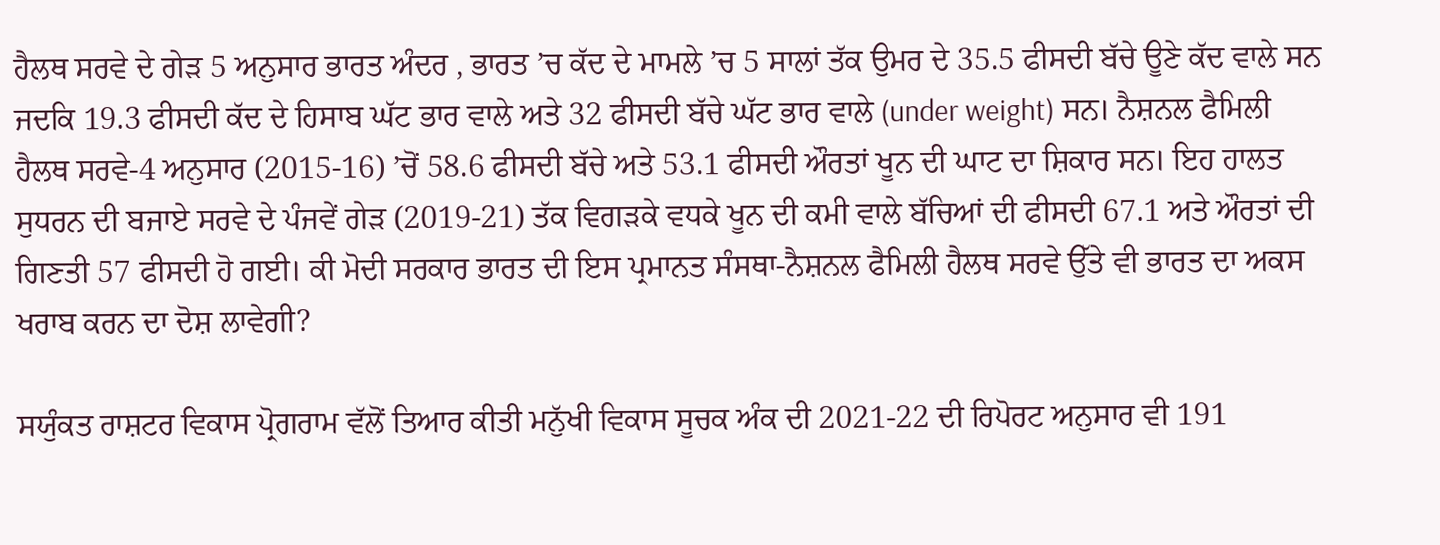ਹੈਲਥ ਸਰਵੇ ਦੇ ਗੇੜ 5 ਅਨੁਸਾਰ ਭਾਰਤ ਅੰਦਰ , ਭਾਰਤ ’ਚ ਕੱਦ ਦੇ ਮਾਮਲੇ ’ਚ 5 ਸਾਲਾਂ ਤੱਕ ਉਮਰ ਦੇ 35.5 ਫੀਸਦੀ ਬੱਚੇ ਊਣੇ ਕੱਦ ਵਾਲੇ ਸਨ ਜਦਕਿ 19.3 ਫੀਸਦੀ ਕੱਦ ਦੇ ਹਿਸਾਬ ਘੱਟ ਭਾਰ ਵਾਲੇ ਅਤੇ 32 ਫੀਸਦੀ ਬੱਚੇ ਘੱਟ ਭਾਰ ਵਾਲੇ (under weight) ਸਨ। ਨੈਸ਼ਨਲ ਫੈਮਿਲੀ ਹੈਲਥ ਸਰਵੇ-4 ਅਨੁਸਾਰ (2015-16) ’ਚੋਂ 58.6 ਫੀਸਦੀ ਬੱਚੇ ਅਤੇ 53.1 ਫੀਸਦੀ ਔਰਤਾਂ ਖੂਨ ਦੀ ਘਾਟ ਦਾ ਸ਼ਿਕਾਰ ਸਨ। ਇਹ ਹਾਲਤ ਸੁਧਰਨ ਦੀ ਬਜਾਏ ਸਰਵੇ ਦੇ ਪੰਜਵੇਂ ਗੇੜ (2019-21) ਤੱਕ ਵਿਗੜਕੇ ਵਧਕੇ ਖੂਨ ਦੀ ਕਮੀ ਵਾਲੇ ਬੱਚਿਆਂ ਦੀ ਫੀਸਦੀ 67.1 ਅਤੇ ਔਰਤਾਂ ਦੀ ਗਿਣਤੀ 57 ਫੀਸਦੀ ਹੋ ਗਈ। ਕੀ ਮੋਦੀ ਸਰਕਾਰ ਭਾਰਤ ਦੀ ਇਸ ਪ੍ਰਮਾਨਤ ਸੰਸਥਾ-ਨੈਸ਼ਨਲ ਫੈਮਿਲੀ ਹੈਲਥ ਸਰਵੇ ਉੱਤੇ ਵੀ ਭਾਰਤ ਦਾ ਅਕਸ ਖਰਾਬ ਕਰਨ ਦਾ ਦੋਸ਼ ਲਾਵੇਗੀ?

ਸਯੁੰਕਤ ਰਾਸ਼ਟਰ ਵਿਕਾਸ ਪ੍ਰੋਗਰਾਮ ਵੱਲੋਂ ਤਿਆਰ ਕੀਤੀ ਮਨੁੱਖੀ ਵਿਕਾਸ ਸੂਚਕ ਅੰਕ ਦੀ 2021-22 ਦੀ ਰਿਪੋਰਟ ਅਨੁਸਾਰ ਵੀ 191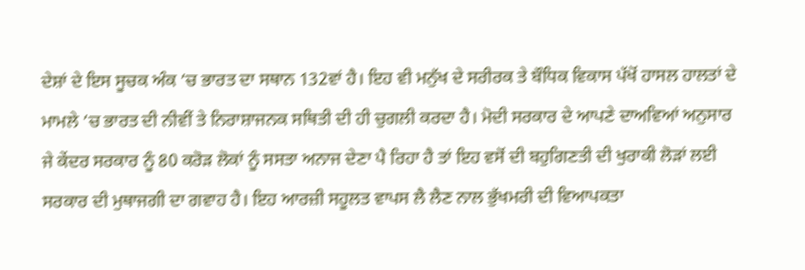ਦੇਸ਼ਾਂ ਦੇ ਇਸ ਸੂਚਕ ਅੰਕ ’ਚ ਭਾਰਤ ਦਾ ਸਥਾਨ 132ਵਾਂ ਹੈ। ਇਹ ਵੀ ਮਨੁੱਖ ਦੇ ਸਰੀਰਕ ਤੇ ਬੌਧਿਕ ਵਿਕਾਸ ਪੱਖੋਂ ਹਾਸਲ ਹਾਲਤਾਂ ਦੇ ਮਾਮਲੇ ’ਚ ਭਾਰਤ ਦੀ ਨੀਵੀਂ ਤੇ ਨਿਰਾਸ਼ਾਜਨਕ ਸਥਿਤੀ ਦੀ ਹੀ ਚੁਗਲੀ ਕਰਦਾ ਹੈ। ਮੋਦੀ ਸਰਕਾਰ ਦੇ ਆਪਣੇ ਦਾਅਵਿਆਂ ਅਨੁਸਾਰ ਜੇ ਕੇਂਦਰ ਸਰਕਾਰ ਨੂੰ 80 ਕਰੋੜ ਲੋਕਾਂ ਨੂੰ ਸਸਤਾ ਅਨਾਜ ਦੇਣਾ ਪੈ ਰਿਹਾ ਹੈ ਤਾਂ ਇਹ ਵਸੋਂ ਦੀ ਬਹੁਗਿਣਤੀ ਦੀ ਖੁਰਾਕੀ ਲੋੜਾਂ ਲਈ ਸਰਕਾਰ ਦੀ ਮੁਥਾਜਗੀ ਦਾ ਗਵਾਹ ਹੈ। ਇਹ ਆਰਜ਼ੀ ਸਹੂਲਤ ਵਾਪਸ ਲੈ ਲੈਣ ਨਾਲ ਭੁੱਖਮਰੀ ਦੀ ਵਿਆਪਕਤਾ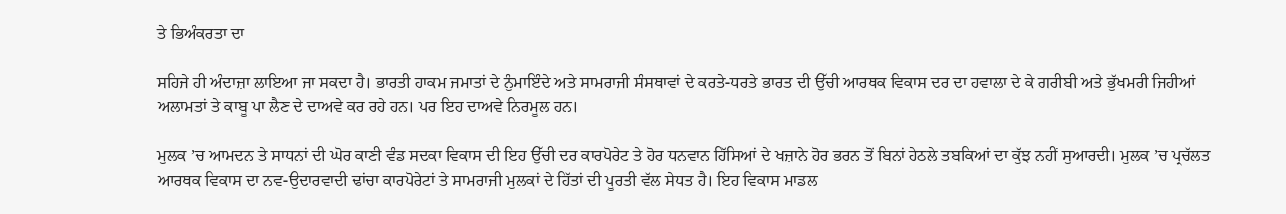ਤੇ ਭਿਅੰਕਰਤਾ ਦਾ

ਸਹਿਜੇ ਹੀ ਅੰਦਾਜ਼ਾ ਲਾਇਆ ਜਾ ਸਕਦਾ ਹੈ। ਭਾਰਤੀ ਹਾਕਮ ਜਮਾਤਾਂ ਦੇ ਨੁੰਮਾਇੰਦੇ ਅਤੇ ਸਾਮਰਾਜੀ ਸੰਸਥਾਵਾਂ ਦੇ ਕਰਤੇ-ਧਰਤੇ ਭਾਰਤ ਦੀ ਉੱਚੀ ਆਰਥਕ ਵਿਕਾਸ ਦਰ ਦਾ ਹਵਾਲਾ ਦੇ ਕੇ ਗਰੀਬੀ ਅਤੇ ਭੁੱਖਮਰੀ ਜਿਹੀਆਂ ਅਲਾਮਤਾਂ ਤੇ ਕਾਬੂ ਪਾ ਲੈਣ ਦੇ ਦਾਅਵੇ ਕਰ ਰਹੇ ਹਨ। ਪਰ ਇਹ ਦਾਅਵੇ ਨਿਰਮੂਲ ਹਨ।

ਮੁਲਕ ’ਚ ਆਮਦਨ ਤੇ ਸਾਧਨਾਂ ਦੀ ਘੋਰ ਕਾਣੀ ਵੰਡ ਸਦਕਾ ਵਿਕਾਸ ਦੀ ਇਹ ਉੱਚੀ ਦਰ ਕਾਰਪੋਰੇਟ ਤੇ ਹੋਰ ਧਨਵਾਨ ਹਿੱਸਿਆਂ ਦੇ ਖਜ਼ਾਨੇ ਹੋਰ ਭਰਨ ਤੋਂ ਬਿਨਾਂ ਹੇਠਲੇ ਤਬਕਿਆਂ ਦਾ ਕੁੱਝ ਨਹੀਂ ਸੁਆਰਦੀ। ਮੁਲਕ ’ਚ ਪ੍ਰਚੱਲਤ ਆਰਥਕ ਵਿਕਾਸ ਦਾ ਨਵ-ਉਦਾਰਵਾਦੀ ਢਾਂਚਾ ਕਾਰਪੋਰੇਟਾਂ ਤੇ ਸਾਮਰਾਜੀ ਮੁਲਕਾਂ ਦੇ ਹਿੱਤਾਂ ਦੀ ਪੂਰਤੀ ਵੱਲ ਸੇਧਤ ਹੈ। ਇਹ ਵਿਕਾਸ ਮਾਡਲ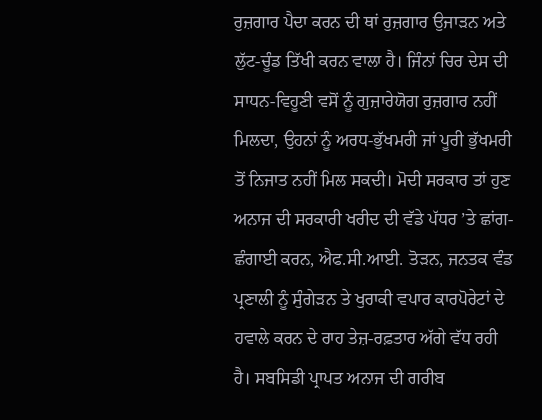ਰੁਜ਼ਗਾਰ ਪੈਦਾ ਕਰਨ ਦੀ ਥਾਂ ਰੁਜ਼ਗਾਰ ਉਜਾੜਨ ਅਤੇ ਲੁੱਟ-ਚੂੰਡ ਤਿੱਖੀ ਕਰਨ ਵਾਲਾ ਹੈ। ਜਿੰਨਾਂ ਚਿਰ ਦੇਸ ਦੀ ਸਾਧਨ-ਵਿਹੂਣੀ ਵਸੋਂ ਨੂੰ ਗੁਜ਼ਾਰੇਯੋਗ ਰੁਜ਼ਗਾਰ ਨਹੀਂ ਮਿਲਦਾ, ਉਹਨਾਂ ਨੂੰ ਅਰਧ-ਭੁੱਖਮਰੀ ਜਾਂ ਪੂਰੀ ਭੁੱਖਮਰੀ ਤੋਂ ਨਿਜਾਤ ਨਹੀਂ ਮਿਲ ਸਕਦੀ। ਮੋਦੀ ਸਰਕਾਰ ਤਾਂ ਹੁਣ ਅਨਾਜ ਦੀ ਸਰਕਾਰੀ ਖਰੀਦ ਦੀ ਵੱਡੇ ਪੱਧਰ ’ਤੇ ਛਾਂਗ-ਛੰਗਾਈ ਕਰਨ, ਐਫ.ਸੀ.ਆਈ. ਤੋੜਨ, ਜਨਤਕ ਵੰਡ ਪ੍ਰਣਾਲੀ ਨੂੰ ਸੁੰਗੇੜਨ ਤੇ ਖੁਰਾਕੀ ਵਪਾਰ ਕਾਰਪੋਰੇਟਾਂ ਦੇ ਹਵਾਲੇ ਕਰਨ ਦੇ ਰਾਹ ਤੇਜ਼-ਰਫ਼ਤਾਰ ਅੱਗੇ ਵੱਧ ਰਹੀ ਹੈ। ਸਬਸਿਡੀ ਪ੍ਰਾਪਤ ਅਨਾਜ ਦੀ ਗਰੀਬ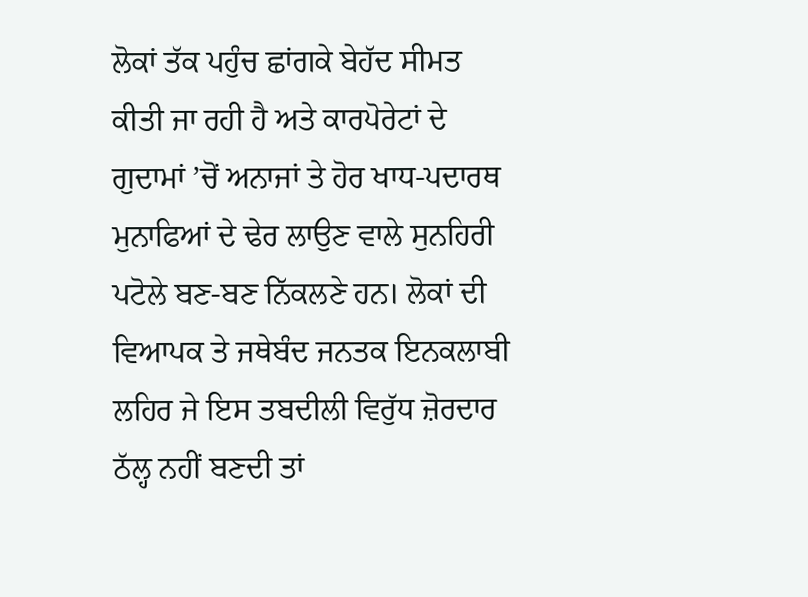ਲੋਕਾਂ ਤੱਕ ਪਹੁੰਚ ਛਾਂਗਕੇ ਬੇਹੱਦ ਸੀਮਤ ਕੀਤੀ ਜਾ ਰਹੀ ਹੈ ਅਤੇ ਕਾਰਪੋਰੇਟਾਂ ਦੇ ਗੁਦਾਮਾਂ ’ਚੋਂ ਅਨਾਜਾਂ ਤੇ ਹੋਰ ਖਾਧ-ਪਦਾਰਥ ਮੁਨਾਫਿਆਂ ਦੇ ਢੇਰ ਲਾਉਣ ਵਾਲੇ ਸੁਨਹਿਰੀ ਪਟੋਲੇ ਬਣ-ਬਣ ਨਿੱਕਲਣੇ ਹਨ। ਲੋਕਾਂ ਦੀ ਵਿਆਪਕ ਤੇ ਜਥੇਬੰਦ ਜਨਤਕ ਇਨਕਲਾਬੀ ਲਹਿਰ ਜੇ ਇਸ ਤਬਦੀਲੀ ਵਿਰੁੱਧ ਜ਼ੋਰਦਾਰ ਠੱਲ੍ਹ ਨਹੀਂ ਬਣਦੀ ਤਾਂ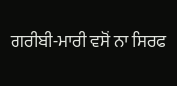ਗਰੀਬੀ-ਮਾਰੀ ਵਸੋਂ ਨਾ ਸਿਰਫ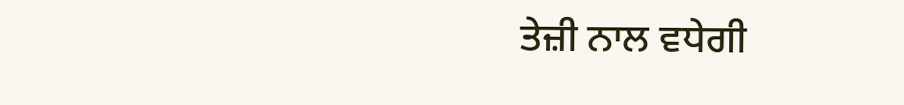ਤੇਜ਼ੀ ਨਾਲ ਵਧੇਗੀ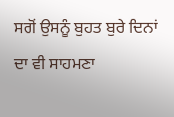ਸਗੋਂ ਉਸਨੂੰ ਬੁਹਤ ਬੁਰੇ ਦਿਨਾਂ ਦਾ ਵੀ ਸਾਹਮਣਾ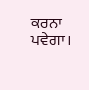ਕਰਨਾ ਪਵੇਗਾ।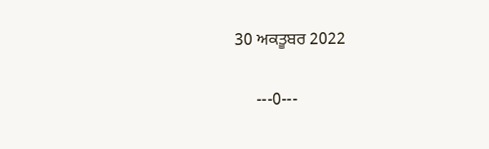30 ਅਕਤੂਬਰ 2022

     ---0---